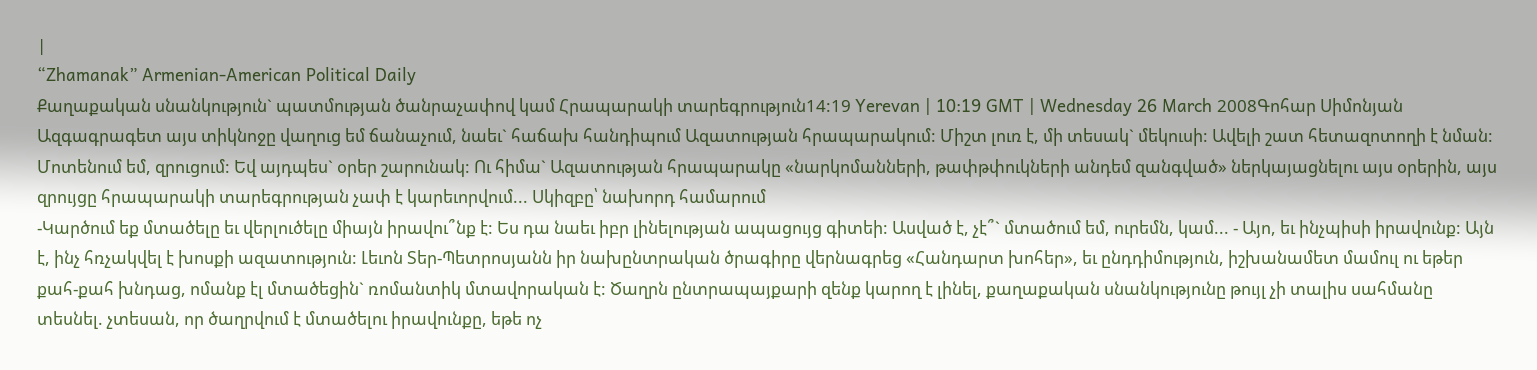|
“Zhamanak” Armenian-American Political Daily
Քաղաքական սնանկություն` պատմության ծանրաչափով կամ Հրապարակի տարեգրություն14:19 Yerevan | 10:19 GMT | Wednesday 26 March 2008Գոհար Սիմոնյան Ազգագրագետ այս տիկնոջը վաղուց եմ ճանաչում, նաեւ` հաճախ հանդիպում Ազատության հրապարակում: Միշտ լուռ է, մի տեսակ` մեկուսի: Ավելի շատ հետազոտողի է նման: Մոտենում եմ, զրուցում: Եվ այդպես` օրեր շարունակ: Ու հիմա` Ազատության հրապարակը «նարկոմանների, թափթփուկների անդեմ զանգված» ներկայացնելու այս օրերին, այս զրույցը հրապարակի տարեգրության չափ է կարեւորվում... Սկիզբը՝ նախորդ համարում
-Կարծում եք մտածելը եւ վերլուծելը միայն իրավու՞նք է: Ես դա նաեւ իբր լինելության ապացույց գիտեի: Ասված է, չէ՞` մտածում եմ, ուրեմն, կամ... - Այո, եւ ինչպիսի իրավունք: Այն է, ինչ հռչակվել է խոսքի ազատություն: Լեւոն Տեր-Պետրոսյանն իր նախընտրական ծրագիրը վերնագրեց «Հանդարտ խոհեր», եւ ընդդիմություն, իշխանամետ մամուլ ու եթեր քահ-քահ խնդաց, ոմանք էլ մտածեցին` ռոմանտիկ մտավորական է: Ծաղրն ընտրապայքարի զենք կարող է լինել, քաղաքական սնանկությունը թույլ չի տալիս սահմանը տեսնել. չտեսան, որ ծաղրվում է մտածելու իրավունքը, եթե ոչ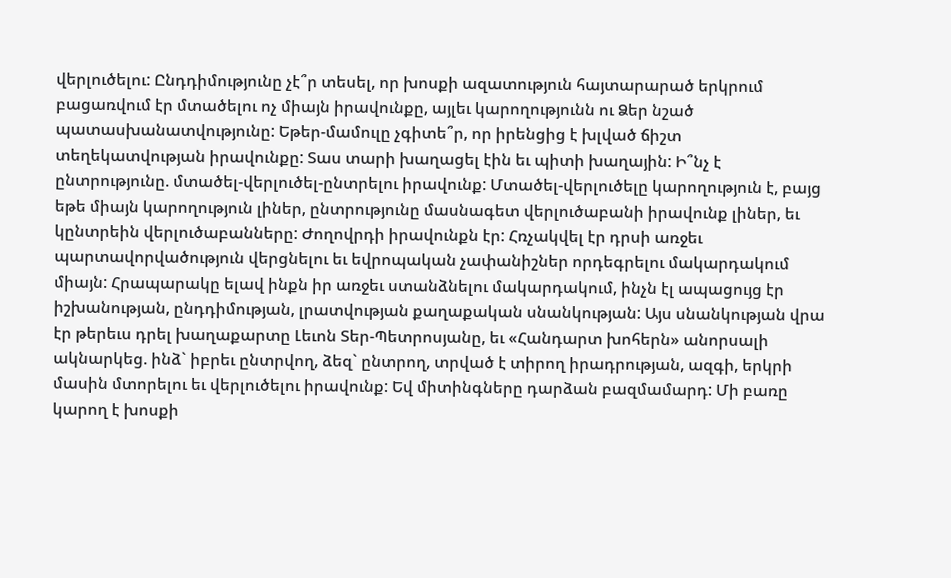վերլուծելու: Ընդդիմությունը չէ՞ր տեսել, որ խոսքի ազատություն հայտարարած երկրում բացառվում էր մտածելու ոչ միայն իրավունքը, այլեւ կարողությունն ու Ձեր նշած պատասխանատվությունը: Եթեր-մամուլը չգիտե՞ր, որ իրենցից է խլված ճիշտ տեղեկատվության իրավունքը: Տաս տարի խաղացել էին եւ պիտի խաղային: Ի՞նչ է ընտրությունը. մտածել-վերլուծել-ընտրելու իրավունք: Մտածել-վերլուծելը կարողություն է, բայց եթե միայն կարողություն լիներ, ընտրությունը մասնագետ վերլուծաբանի իրավունք լիներ, եւ կընտրեին վերլուծաբանները: Ժողովրդի իրավունքն էր: Հռչակվել էր դրսի առջեւ պարտավորվածություն վերցնելու եւ եվրոպական չափանիշներ որդեգրելու մակարդակում միայն: Հրապարակը ելավ ինքն իր առջեւ ստանձնելու մակարդակում, ինչն էլ ապացույց էր իշխանության, ընդդիմության, լրատվության քաղաքական սնանկության: Այս սնանկության վրա էր թերեւս դրել խաղաքարտը Լեւոն Տեր-Պետրոսյանը, եւ «Հանդարտ խոհերն» անորսալի ակնարկեց. ինձ` իբրեւ ընտրվող, ձեզ` ընտրող, տրված է տիրող իրադրության, ազգի, երկրի մասին մտորելու եւ վերլուծելու իրավունք: Եվ միտինգները դարձան բազմամարդ: Մի բառը կարող է խոսքի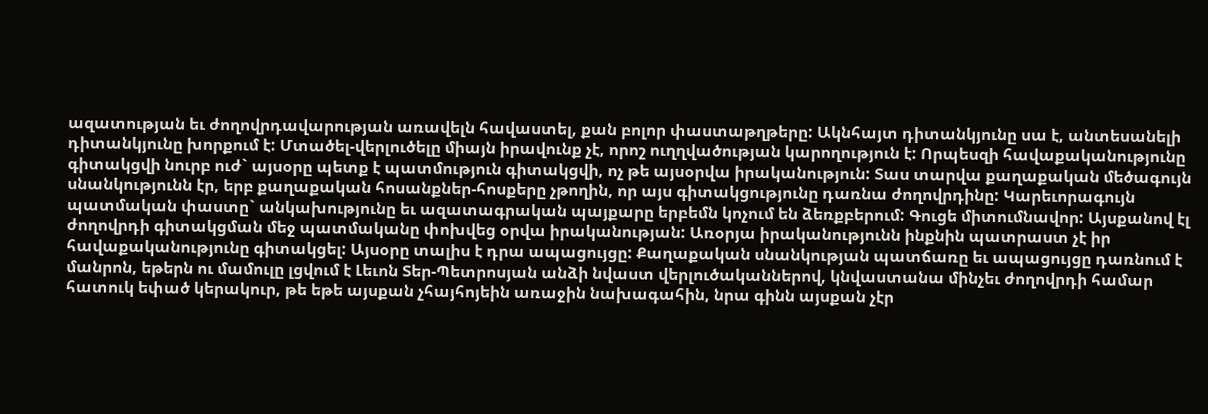ազատության եւ ժողովրդավարության առավելն հավաստել, քան բոլոր փաստաթղթերը: Ակնհայտ դիտանկյունը սա է, անտեսանելի դիտանկյունը խորքում է: Մտածել-վերլուծելը միայն իրավունք չէ, որոշ ուղղվածության կարողություն է: Որպեսզի հավաքականությունը գիտակցվի նուրբ ուժ` այսօրը պետք է պատմություն գիտակցվի, ոչ թե այսօրվա իրականություն: Տաս տարվա քաղաքական մեծագույն սնանկությունն էր, երբ քաղաքական հոսանքներ-հոսքերը չթողին, որ այս գիտակցությունը դառնա ժողովրդինը: Կարեւորագույն պատմական փաստը` անկախությունը եւ ազատագրական պայքարը երբեմն կոչում են ձեռքբերում: Գուցե միտումնավոր: Այսքանով էլ ժողովրդի գիտակցման մեջ պատմականը փոխվեց օրվա իրականության: Առօրյա իրականությունն ինքնին պատրաստ չէ իր հավաքականությունը գիտակցել: Այսօրը տալիս է դրա ապացույցը: Քաղաքական սնանկության պատճառը եւ ապացույցը դառնում է մանրոն, եթերն ու մամուլը լցվում է Լեւոն Տեր-Պետրոսյան անձի նվաստ վերլուծականներով, կնվաստանա մինչեւ ժողովրդի համար հատուկ եփած կերակուր, թե եթե այսքան չհայհոյեին առաջին նախագահին, նրա գինն այսքան չէր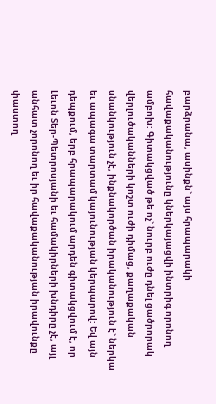բարձրանա, ասինքն` այս հրապարակի հավաքականությունը կներկայացվի ինտրիգ որոնող ամբոխ: Գիտակցված թե ոչ` նուրբ ուժը դնել ցածրորակ վերլուծականների կոշտ ուժի դիմաց, քաղաքական սնանկություն չէ, ինքնակործան իրականություն է` ներկա եւ ապագա տարտամ կայունության կերպարով: Եվ այն դեպքում, երբ հրապարակում արդեն գիտակցվում է, որ Լեւոն Տեր-Պետրոսյանի եւ համակիրների խնդիրը չէ, այլ անհատ չորոնող եւ իր հավաքականության իրավունքը փաստող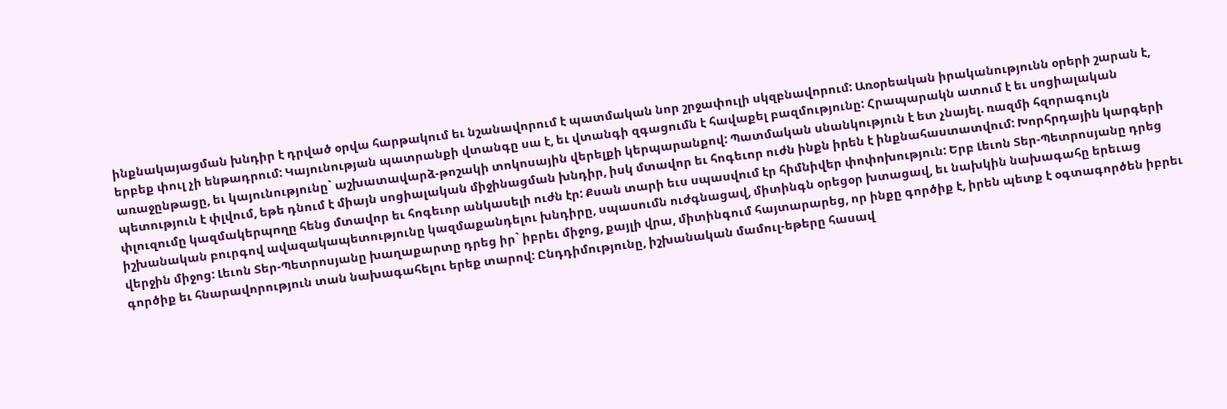ինքնակայացման խնդիր է դրված օրվա հարթակում եւ նշանավորում է պատմական նոր շրջափուլի սկզբնավորում: Առօրեական իրականությունն օրերի շարան է, երբեք փուլ չի ենթադրում: Կայունության պատրանքի վտանգը սա է, եւ վտանգի զգացումն է հավաքել բազմությունը: Հրապարակն ատում է եւ սոցիալական առաջընթացը, եւ կայունությունը` աշխատավարձ-թոշակի տոկոսային վերելքի կերպարանքով: Պատմական սնանկություն է ետ չնայել. ռազմի հզորագույն պետություն է փլվում, եթե դնում է միայն սոցիալական միջինացման խնդիր, իսկ մտավոր եւ հոգեւոր ուժն ինքն իրեն է ինքնահաստատվում: Խորհրդային կարգերի փլուզումը կազմակերպողը հենց մտավոր եւ հոգեւոր անկասելի ուժն էր: Քսան տարի եւս սպասվում էր հիմնիվեր փոփոխություն: Երբ Լեւոն Տեր-Պետրոսյանը դրեց իշխանական բուրգով ավազակապետությունը կազմաքանդելու խնդիրը, սպասումն ուժգնացավ, միտինգն օրեցօր խտացավ, եւ նախկին նախագահը երեւաց վերջին միջոց: Լեւոն Տեր-Պետրոսյանը խաղաքարտը դրեց իր` իբրեւ միջոց, քայլի վրա, միտինգում հայտարարեց, որ ինքը գործիք է, իրեն պետք է օգտագործեն իբրեւ գործիք եւ հնարավորություն տան նախագահելու երեք տարով: Ընդդիմությունը, իշխանական մամուլ-եթերը հասավ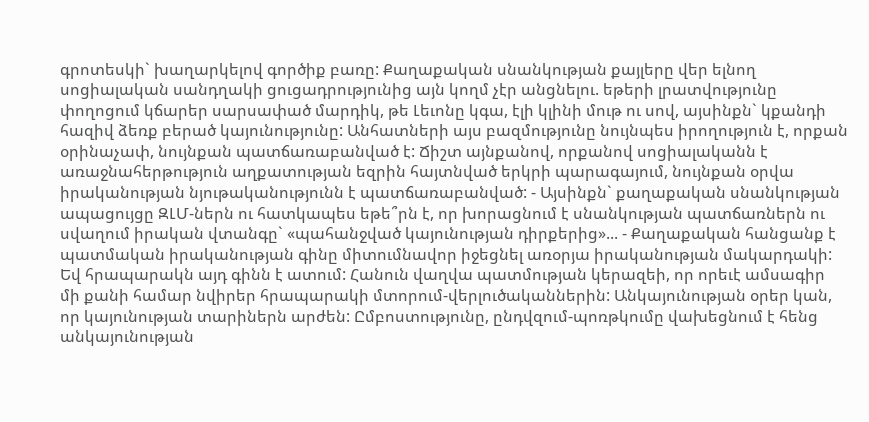գրոտեսկի` խաղարկելով գործիք բառը: Քաղաքական սնանկության քայլերը վեր ելնող սոցիալական սանդղակի ցուցադրությունից այն կողմ չէր անցնելու. եթերի լրատվությունը փողոցում կճարեր սարսափած մարդիկ, թե Լեւոնը կգա, էլի կլինի մութ ու սով, այսինքն` կքանդի հազիվ ձեռք բերած կայունությունը: Անհատների այս բազմությունը նույնպես իրողություն է, որքան օրինաչափ, նույնքան պատճառաբանված է: Ճիշտ այնքանով, որքանով սոցիալականն է առաջնահերթություն աղքատության եզրին հայտնված երկրի պարագայում, նույնքան օրվա իրականության նյութականությունն է պատճառաբանված: - Այսինքն` քաղաքական սնանկության ապացույցը ԶԼՄ-ներն ու հատկապես եթե՞րն է, որ խորացնում է սնանկության պատճառներն ու սվաղում իրական վտանգը` «պահանջված կայունության դիրքերից»... - Քաղաքական հանցանք է պատմական իրականության գինը միտումնավոր իջեցնել առօրյա իրականության մակարդակի: Եվ հրապարակն այդ գինն է ատում: Հանուն վաղվա պատմության կերազեի, որ որեւէ ամսագիր մի քանի համար նվիրեր հրապարակի մտորում-վերլուծականներին: Անկայունության օրեր կան, որ կայունության տարիներն արժեն: Ըմբոստությունը, ընդվզում-պոռթկումը վախեցնում է հենց անկայունության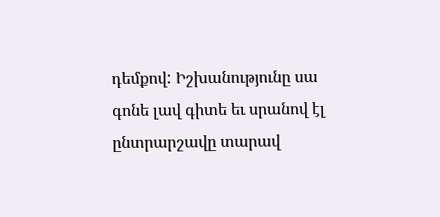դեմքով: Իշխանությունը սա գոնե լավ գիտե եւ սրանով էլ ընտրարշավը տարավ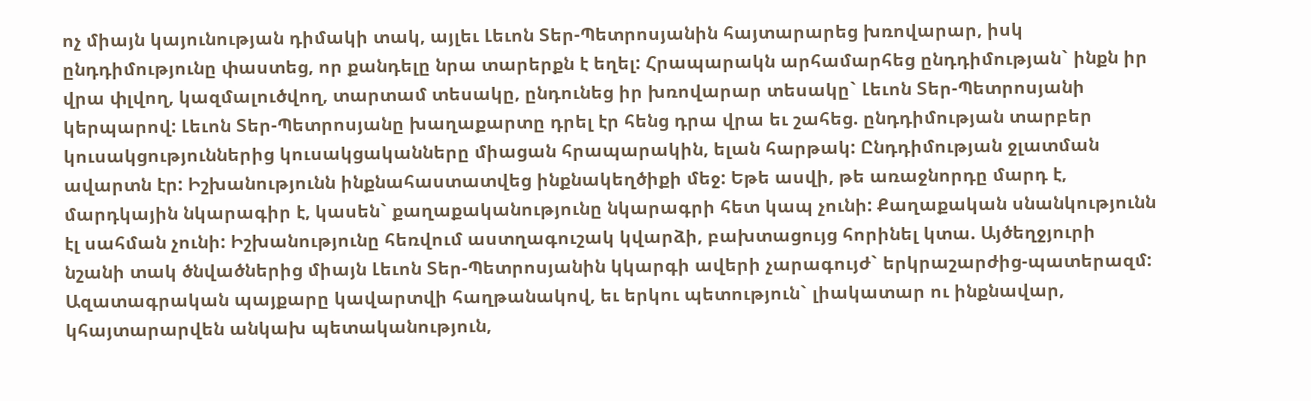ոչ միայն կայունության դիմակի տակ, այլեւ Լեւոն Տեր-Պետրոսյանին հայտարարեց խռովարար, իսկ ընդդիմությունը փաստեց, որ քանդելը նրա տարերքն է եղել: Հրապարակն արհամարհեց ընդդիմության` ինքն իր վրա փլվող, կազմալուծվող, տարտամ տեսակը, ընդունեց իր խռովարար տեսակը` Լեւոն Տեր-Պետրոսյանի կերպարով: Լեւոն Տեր-Պետրոսյանը խաղաքարտը դրել էր հենց դրա վրա եւ շահեց. ընդդիմության տարբեր կուսակցություններից կուսակցականները միացան հրապարակին, ելան հարթակ: Ընդդիմության ջլատման ավարտն էր: Իշխանությունն ինքնահաստատվեց ինքնակեղծիքի մեջ: Եթե ասվի, թե առաջնորդը մարդ է, մարդկային նկարագիր է, կասեն` քաղաքականությունը նկարագրի հետ կապ չունի: Քաղաքական սնանկությունն էլ սահման չունի: Իշխանությունը հեռվում աստղագուշակ կվարձի, բախտացույց հորինել կտա. Այծեղջյուրի նշանի տակ ծնվածներից միայն Լեւոն Տեր-Պետրոսյանին կկարգի ավերի չարագույժ` երկրաշարժից-պատերազմ: Ազատագրական պայքարը կավարտվի հաղթանակով, եւ երկու պետություն` լիակատար ու ինքնավար, կհայտարարվեն անկախ պետականություն,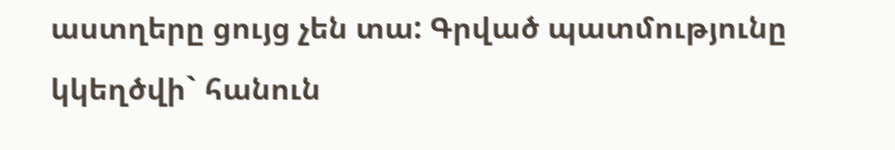աստղերը ցույց չեն տա: Գրված պատմությունը կկեղծվի` հանուն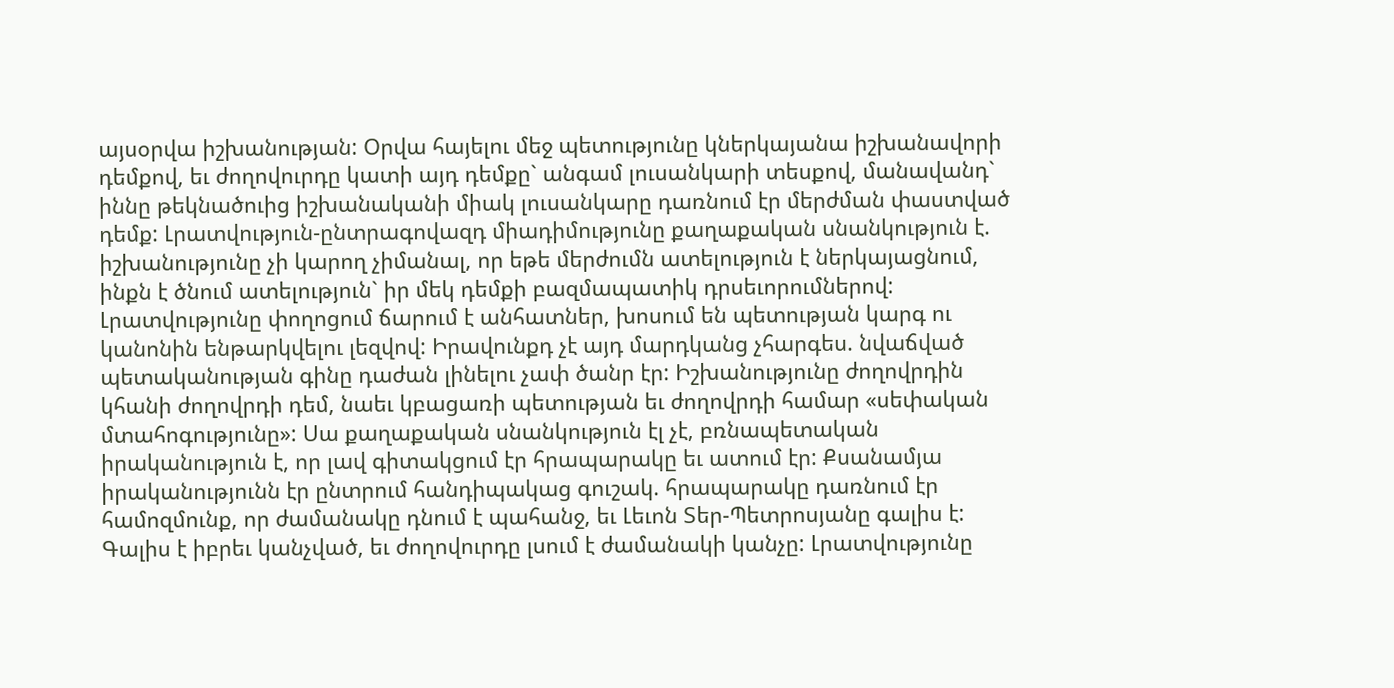այսօրվա իշխանության: Օրվա հայելու մեջ պետությունը կներկայանա իշխանավորի դեմքով, եւ ժողովուրդը կատի այդ դեմքը` անգամ լուսանկարի տեսքով, մանավանդ` իննը թեկնածուից իշխանականի միակ լուսանկարը դառնում էր մերժման փաստված դեմք: Լրատվություն-ընտրագովազդ միադիմությունը քաղաքական սնանկություն է. իշխանությունը չի կարող չիմանալ, որ եթե մերժումն ատելություն է ներկայացնում, ինքն է ծնում ատելություն` իր մեկ դեմքի բազմապատիկ դրսեւորումներով: Լրատվությունը փողոցում ճարում է անհատներ, խոսում են պետության կարգ ու կանոնին ենթարկվելու լեզվով: Իրավունքդ չէ այդ մարդկանց չհարգես. նվաճված պետականության գինը դաժան լինելու չափ ծանր էր: Իշխանությունը ժողովրդին կհանի ժողովրդի դեմ, նաեւ կբացառի պետության եւ ժողովրդի համար «սեփական մտահոգությունը»: Սա քաղաքական սնանկություն էլ չէ, բռնապետական իրականություն է, որ լավ գիտակցում էր հրապարակը եւ ատում էր: Քսանամյա իրականությունն էր ընտրում հանդիպակաց գուշակ. հրապարակը դառնում էր համոզմունք, որ ժամանակը դնում է պահանջ, եւ Լեւոն Տեր-Պետրոսյանը գալիս է: Գալիս է իբրեւ կանչված, եւ ժողովուրդը լսում է ժամանակի կանչը: Լրատվությունը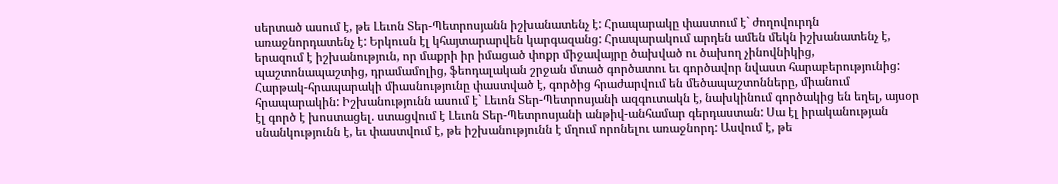սերտած ասում է, թե Լեւոն Տեր-Պետրոսյանն իշխանատենչ է: Հրապարակը փաստում է` ժողովուրդն առաջնորդատենչ է: Երկուսն էլ կհայտարարվեն կարգազանց: Հրապարակում արդեն ամեն մեկն իշխանատենչ է, երազում է իշխանություն, որ մաքրի իր իմացած փոքր միջավայրը ծախված ու ծախող չինովնիկից, պաշտոնապաշտից, դրամամոլից, ֆեոդալական շրջան մտած գործատու եւ գործավոր նվաստ հարաբերությունից: Հարթակ-հրապարակի միասնությունը փաստված է, գործից հրաժարվում են մեծապաշտոնները, միանում հրապարակին: Իշխանությունն ասում է` Լեւոն Տեր-Պետրոսյանի ազգուտակն է, նախկինում գործակից են եղել, այսօր էլ գործ է խոստացել. ստացվում է Լեւոն Տեր-Պետրոսյանի անթիվ-անհամար գերդաստան: Սա էլ իրականության սնանկությունն է, եւ փաստվում է, թե իշխանությունն է մղում որոնելու առաջնորդ: Ասվում է, թե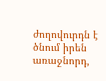ժողովուրդն է ծնում իրեն առաջնորդ,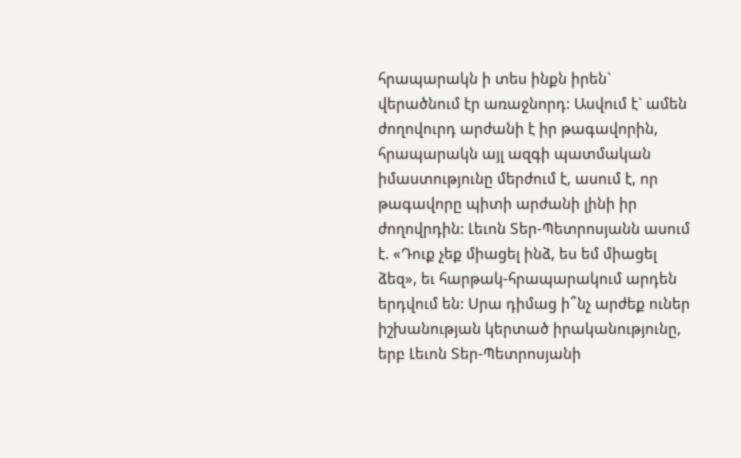հրապարակն ի տես ինքն իրեն` վերածնում էր առաջնորդ: Ասվում է` ամեն ժողովուրդ արժանի է իր թագավորին, հրապարակն այլ ազգի պատմական իմաստությունը մերժում է, ասում է, որ թագավորը պիտի արժանի լինի իր ժողովրդին: Լեւոն Տեր-Պետրոսյանն ասում է. «Դուք չեք միացել ինձ, ես եմ միացել ձեզ», եւ հարթակ-հրապարակում արդեն երդվում են: Սրա դիմաց ի՞նչ արժեք ուներ իշխանության կերտած իրականությունը, երբ Լեւոն Տեր-Պետրոսյանի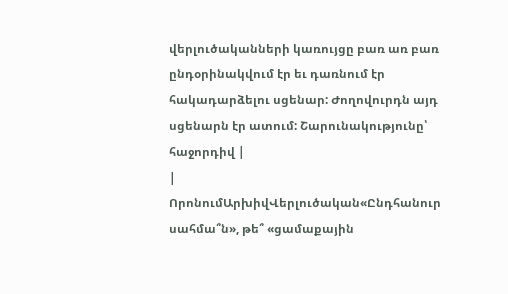վերլուծականների կառույցը բառ առ բառ ընդօրինակվում էր եւ դառնում էր հակադարձելու սցենար: Ժողովուրդն այդ սցենարն էր ատում: Շարունակությունը՝ հաջորդիվ |
|
ՈրոնումԱրխիվՎերլուծական«Ընդհանուր սահմա՞ն», թե՞ «ցամաքային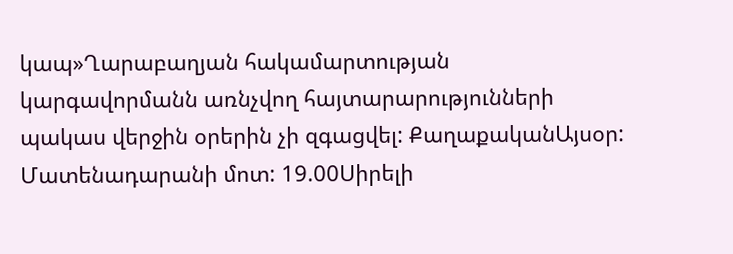կապ»Ղարաբաղյան հակամարտության կարգավորմանն առնչվող հայտարարությունների պակաս վերջին օրերին չի զգացվել: ՔաղաքականԱյսօր: Մատենադարանի մոտ: 19.00Սիրելի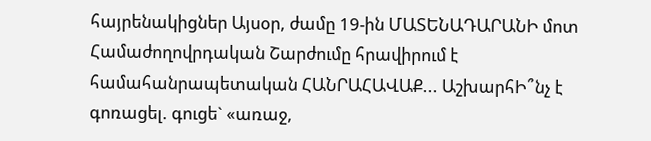հայրենակիցներ Այսօր, ժամը 19-ին ՄԱՏԵՆԱԴԱՐԱՆԻ մոտ Համաժողովրդական Շարժումը հրավիրում է համահանրապետական ՀԱՆՐԱՀԱՎԱՔ... ԱշխարհԻ՞նչ է գոռացել. գուցե` «առաջ,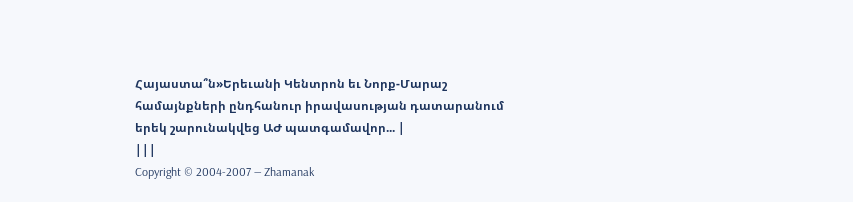Հայաստա՞ն»Երեւանի Կենտրոն եւ Նորք-Մարաշ համայնքների ընդհանուր իրավասության դատարանում երեկ շարունակվեց ԱԺ պատգամավոր... |
|||
Copyright © 2004-2007 — Zhamanak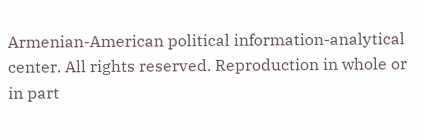Armenian-American political information-analytical center. All rights reserved. Reproduction in whole or in part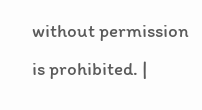without permission is prohibited. |